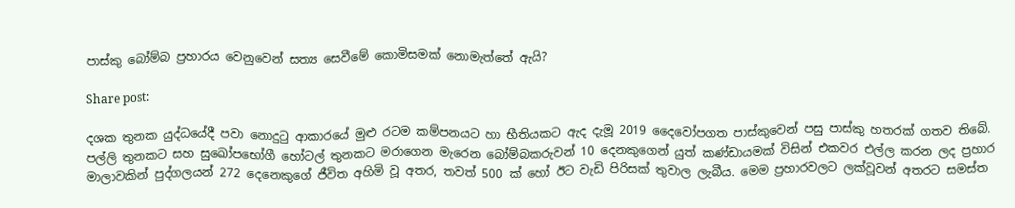පාස්කු බෝම්බ ප්‍රහාරය වෙනුවෙන් සත්‍ය සෙවීමේ කොමිසමක් නොමැත්තේ ඇයි?

Share post:

දශක තුනක යුද්ධයේදී පවා නොදුටු ආකාරයේ මුළු රටම කම්පනයට හා භීතියකට ඇද දැමූ 2019 දෛවෝපගත පාස්කුවෙන් පසු පාස්කු හතරක් ගතව තිබේ. පල්ලි තුනකට සහ සුඛෝපභෝගී හෝටල් තුනකට මරාගෙන මැරෙන බෝම්බකරුවන් 10 දෙනකුගෙන් යුත් කණ්ඩායමක් විසින් එකවර එල්ල කරන ලද ප්‍රහාර මාලාවකින් පුද්ගලයන් 272 දෙනෙකුගේ ජීවිත අහිමි වූ අතර, තවත් 500 ක් හෝ ඊට වැඩි පිරිසක් තුවාල ලැබීය. මෙම ප්‍රහාරවලට ලක්වූවන් අතරට සමස්ත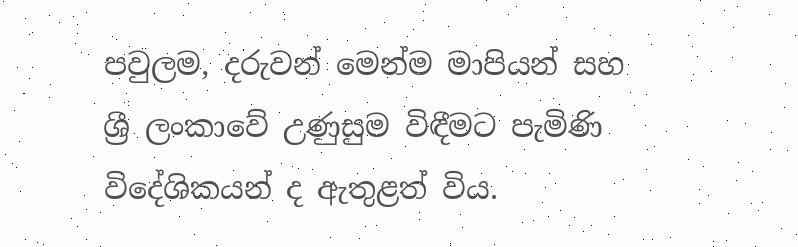පවුලම, දරුවන් මෙන්ම මාපියන් සහ ශ්‍රී ලංකාවේ උණුසුම විඳීමට පැමිණි විදේශිකයන් ද ඇතුළත් විය.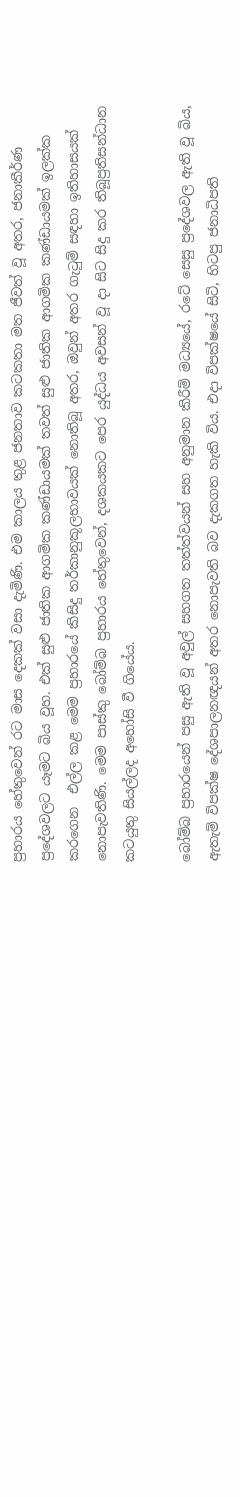ප්‍රහාරය හේතුවෙන් රට මාස දෙකක් වසා දැමිණි. එම කාලය තුළ ජනතාව කටකතා මත ජීවත් වූ අතර, ජනාකීර්ණ ප්‍රදේශවලට යෑමට බිය වූහ. එක් සුළු ජාතික ආගමික කණ්ඩායමක් තවත් සුළු ජාතික ආගමික කණ්ඩායමක් ඉලක්ක කරගෙන  එල්ල කළ මෙම ප්‍රහාරයේ කිසිදු තර්කානුකූලභාවයක් නොතිබූ අතර, ඔවුන් අතර ගැටුම් සඳහා ඉතිහාසයක් නොපැවතිණි. මෙම පාස්කු බෝම්බ ප්‍රහාරය හේතුවෙන්, දශකයකට පෙර යුද්ධය අවසන් වූ දා සිට සිදු කර තිබූප්‍රතිසන්ධාන කටයුතු සියල්ලද අහෝසි වී ගියේය.

බෝම්බ ප්‍රහාරයෙන් පසු ඇති වූ අවුල් සහගත තත්ත්වයන් සහ අනුමාන කිරීම් මධ්‍යයේ, රටේ සෙසු ප්‍රදේශවල ඇති වූ බිය, ඇතැම් විපක්ෂ දේශපාලනඥයන් අතර නොපැවති බව දැකගත හැකි විය. එදා විපක්ෂයේ සිටි, හිටපු ජනාධිපති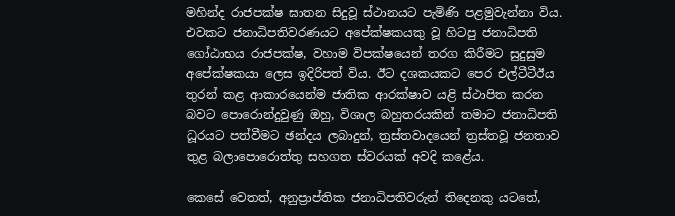මහින්ද රාජපක්ෂ ඝාතන සිදුවූ ස්ථානයට පැමිණි පළමුවැන්නා විය. එවකට ජනාධිපතිවරණයට අපේක්ෂකයකු වූ හිටපු ජනාධිපති ගෝඨාභය රාජපක්ෂ, වහාම විපක්ෂයෙන් තරග කිරීමට සුදුසුම අපේක්ෂකයා ලෙස ඉදිරිපත් විය. ඊට දශකයකට පෙර එල්ටීටීඊය තුරන් කළ ආකාරයෙන්ම ජාතික ආරක්ෂාව යළි ස්ථාපිත කරන බවට පොරොන්දුවුණු ඔහු, විශාල බහුතරයකින් තමාට ජනාධිපති ධූරයට පත්වීමට ඡන්දය ලබාදුන්, ත්‍රස්තවාදයෙන් ත්‍රස්තවූ ජනතාව තුළ බලාපොරොත්තු සහගත ස්වරයක් අවදි කළේය.

කෙසේ වෙතත්, අනුප්‍රාප්තික ජනාධිපතිවරුන් තිදෙනකු යටතේ,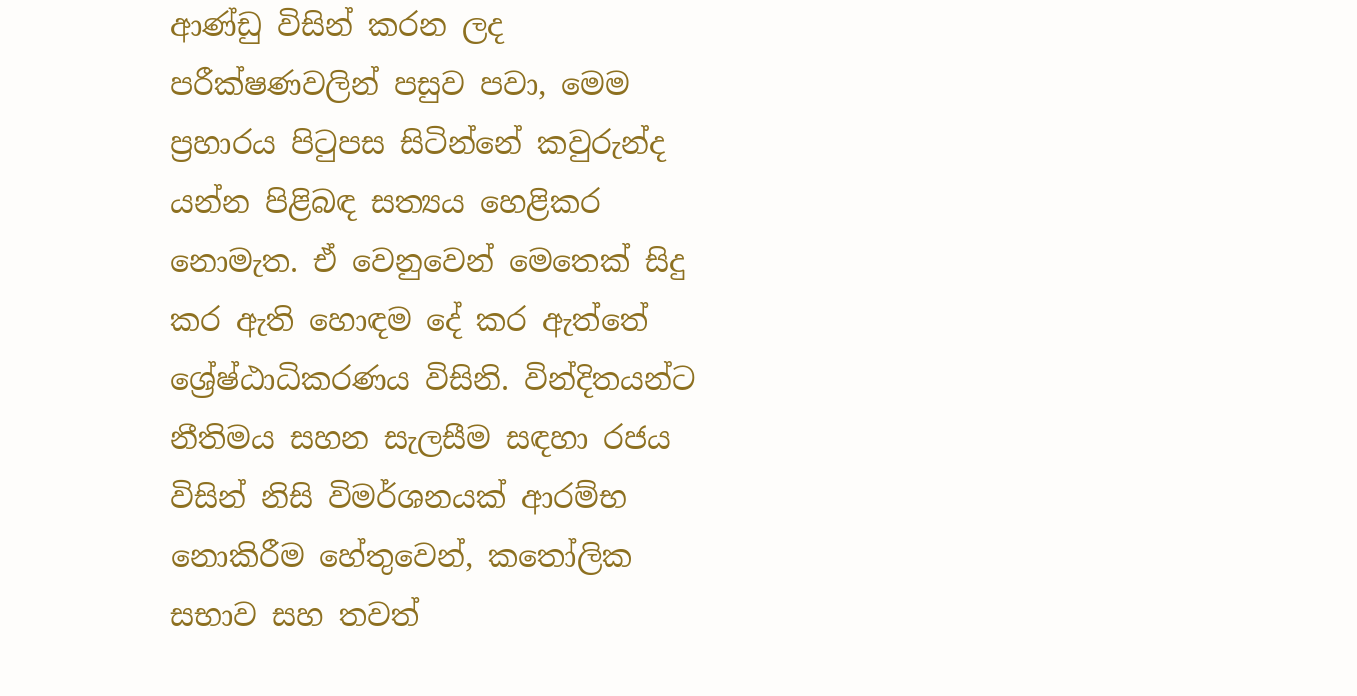ආණ්ඩු විසින් කරන ලද පරීක්ෂණවලින් පසුව පවා, මෙම ප්‍රහාරය පිටුපස සිටින්නේ කවුරුන්ද යන්න පිළිබඳ සත්‍යය හෙළිකර නොමැත. ඒ වෙනුවෙන් මෙතෙක් සිදු කර ඇති හොඳම දේ කර ඇත්තේ ශ්‍රේෂ්ඨාධිකරණය විසිනි. වින්දිතයන්ට නීතිමය සහන සැලසීම සඳහා රජය විසින් නිසි විමර්ශනයක් ආරම්භ නොකිරීම හේතුවෙන්, කතෝලික සභාව සහ තවත්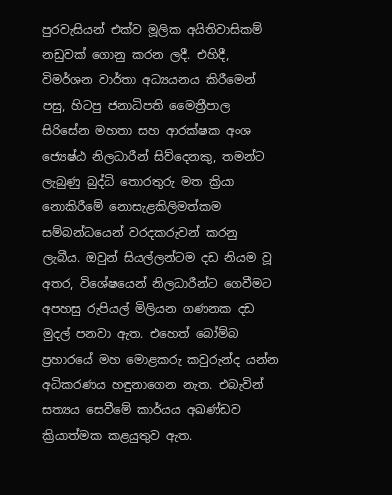පුරවැසියන් එක්ව මූලික අයිතිවාසිකම් නඩුවක් ගොනු කරන ලදී. එහිදී, විමර්ශන වාර්තා අධ්‍යයනය කිරීමෙන් පසු, හිටපු ජනාධිපති මෛත්‍රීපාල සිරිසේන මහතා සහ ආරක්ෂක අංශ ජ්‍යෙෂ්ඨ නිලධාරීන් සිව්දෙනකු, තමන්ට ලැබුණු බුද්ධි තොරතුරු මත ක්‍රියා නොකිරීමේ නොසැළකිලිමත්කම සම්බන්ධයෙන් වරදකරුවන් කරනු ලැබීය. ඔවුන් සියල්ලන්ටම දඩ නියම වූ අතර, විශේෂයෙන් නිලධාරීන්ට ගෙවීමට අපහසු රුපියල් මිලියන ගණනක දඩ මුදල් පනවා ඇත. එහෙත් බෝම්බ ප්‍රහාරයේ මහ මොළකරු කවුරුන්ද යන්න අධිකරණය හඳුනාගෙන නැත. එබැවින් සත්‍යය සෙවීමේ කාර්යය අඛණ්ඩව ක්‍රියාත්මක කළයුතුව ඇත.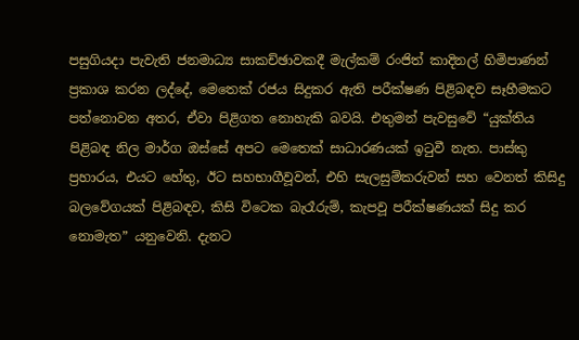පසුගියදා පැවැති ජනමාධ්‍ය සාකච්ඡාවකදී මැල්කම් රංජිත් කාදිනල් හිමිපාණන් ප්‍රකාශ කරන ලද්දේ, මෙතෙක් රජය සිදුකර ඇති පරීක්ෂණ පිළිබඳව සෑහීමකට පත්නොවන අතර, ඒවා පිළිගත නොහැකි බවයි. එතුමන් පැවසුවේ “යුක්තිය පිළිබඳ නිල මාර්ග ඔස්සේ අපට මෙතෙක් සාධාරණයක් ඉටුවී නැත. පාස්කු ප්‍රහාරය, එයට හේතු, ඊට සහභාගීවූවන්, එහි සැලසුම්කරුවන් සහ වෙනත් කිසිදු බලවේගයක් පිළිබඳව, කිසි විටෙක බැරෑරුම්, කැපවූ පරීක්ෂණයක් සිදු කර නොමැත” යනුවෙනි. දැනට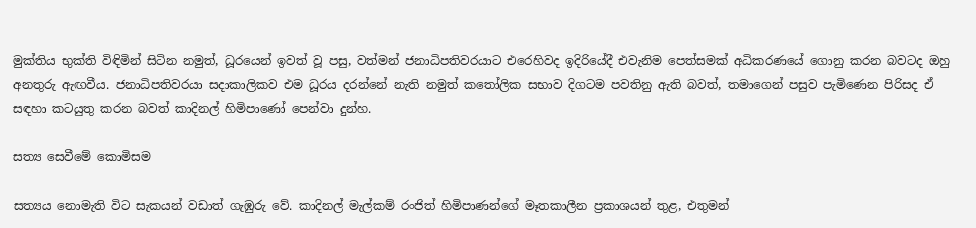මුක්තිය භුක්ති විඳිමින් සිටින නමුත්, ධූරයෙන් ඉවත් වූ පසු, වත්මන් ජනාධිපතිවරයාට එරෙහිවද ඉදිරියේදී එවැනිම පෙත්සමක් අධිකරණයේ ගොනු කරන බවටද ඔහු අනතුරු ඇඟවීය. ජනාධිපතිවරයා සදාකාලිකව එම ධූරය දරන්නේ නැති නමුත් කතෝලික සභාව දිගටම පවතිනු ඇති බවත්, තමාගෙන් පසුව පැමිණෙන පිරිසද ඒ සඳහා කටයුතු කරන බවත් කාදිනල් හිමිපාණෝ පෙන්වා දුන්හ.

සත්‍ය සෙවීමේ කොමිසම

සත්‍යය නොමැති විට සැකයන් වඩාත් ගැඹුරු වේ. කාදිනල් මැල්කම් රංජිත් හිමිපාණන්ගේ මෑතකාලීන ප්‍රකාශයන් තුළ, එතුමන්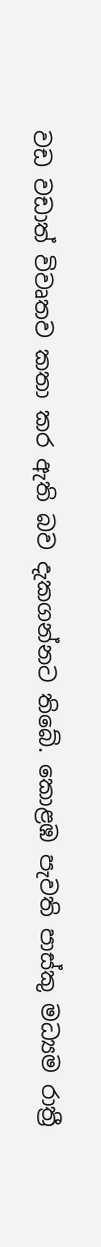වඩ වඩාත් විවෘතව කතා කර ඇති බව දැකගන්නට තිබේ. කොළඹ පැවති පාස්කු මධ්‍යම රාත්‍රී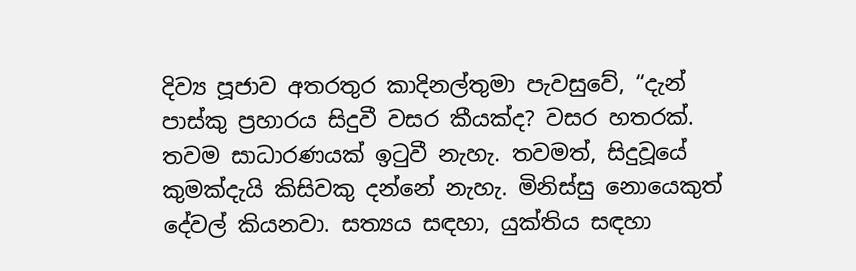දිව්‍ය පූජාව අතරතුර කාදිනල්තුමා පැවසුවේ, “දැන් පාස්කු ප්‍රහාරය සිදුවී වසර කීයක්ද? වසර හතරක්. තවම සාධාරණයක් ඉටුවී නැහැ. තවමත්, සිදුවූයේ කුමක්දැයි කිසිවකු දන්නේ නැහැ. මිනිස්සු නොයෙකුත් දේවල් කියනවා. සත්‍යය සඳහා, යුක්තිය සඳහා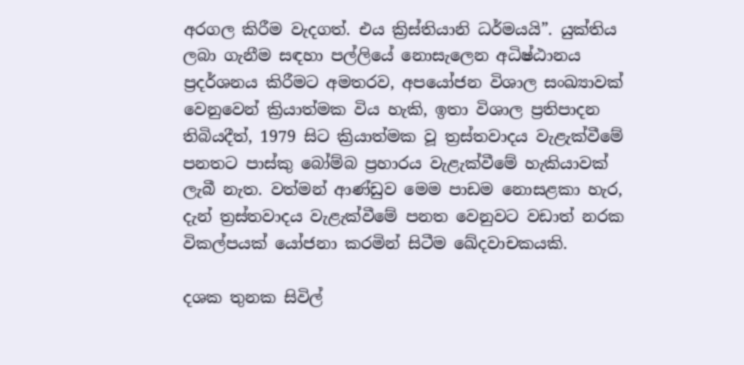අරගල කිරීම වැදගත්. එය ක්‍රිස්තියානි ධර්මයයි”. යුක්තිය ලබා ගැනීම සඳහා පල්ලියේ නොසැලෙන අධිෂ්ඨානය ප්‍රදර්ශනය කිරීමට අමතරව, අපයෝජන විශාල සංඛ්‍යාවක් වෙනුවෙන් ක්‍රියාත්මක විය හැකි, ඉතා විශාල ප්‍රතිපාදන තිබියදීත්, 1979 සිට ක්‍රියාත්මක වූ ත්‍රස්තවාදය වැළැක්වීමේ පනතට පාස්කු බෝම්බ ප්‍රහාරය වැළැක්වීමේ හැකියාවක් ලැබී නැත. වත්මන් ආණ්ඩුව මෙම පාඩම නොසළකා හැර, දැන් ත්‍රස්තවාදය වැළැක්වීමේ පනත වෙනුවට වඩාත් නරක විකල්පයක් යෝජනා කරමින් සිටීම ඛේදවාචකයකි.

දශක තුනක සිවිල්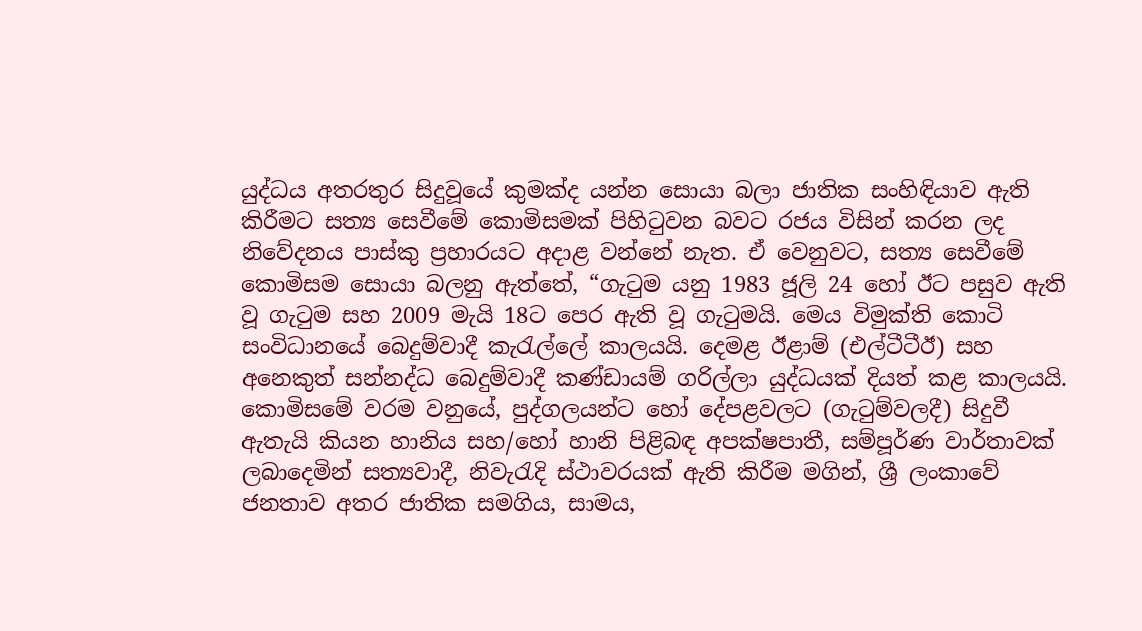යුද්ධය අතරතුර සිදුවූයේ කුමක්ද යන්න සොයා බලා ජාතික සංහිඳියාව ඇති කිරීමට සත්‍ය සෙවීමේ කොමිසමක් පිහිටුවන බවට රජය විසින් කරන ලද නිවේදනය පාස්කු ප්‍රහාරයට අදාළ වන්නේ නැත. ඒ වෙනුවට, සත්‍ය සෙවීමේ කොමිසම සොයා බලනු ඇත්තේ, “ගැටුම යනු 1983 ජූලි 24 හෝ ඊට පසුව ඇති වූ ගැටුම සහ 2009 මැයි 18ට පෙර ඇති වූ ගැටුමයි. මෙය විමුක්ති කොටි සංවිධානයේ බෙදුම්වාදී කැරැල්ලේ කාලයයි. දෙමළ ඊළාම් (එල්ටීටීඊ) සහ අනෙකුත් සන්නද්ධ බෙදුම්වාදී කණ්ඩායම් ගරිල්ලා යුද්ධයක් දියත් කළ කාලයයි. කොමිසමේ වරම වනුයේ, පුද්ගලයන්ට හෝ දේපළවලට (ගැටුම්වලදී) සිදුවී ඇතැයි කියන හානිය සහ/හෝ හානි පිළිබඳ අපක්ෂපාතී, සම්පූර්ණ වාර්තාවක් ලබාදෙමින් සත්‍යවාදී, නිවැරැදි ස්ථාවරයක් ඇති කිරීම මගින්, ශ්‍රී ලංකාවේ ජනතාව අතර ජාතික සමගිය, සාමය,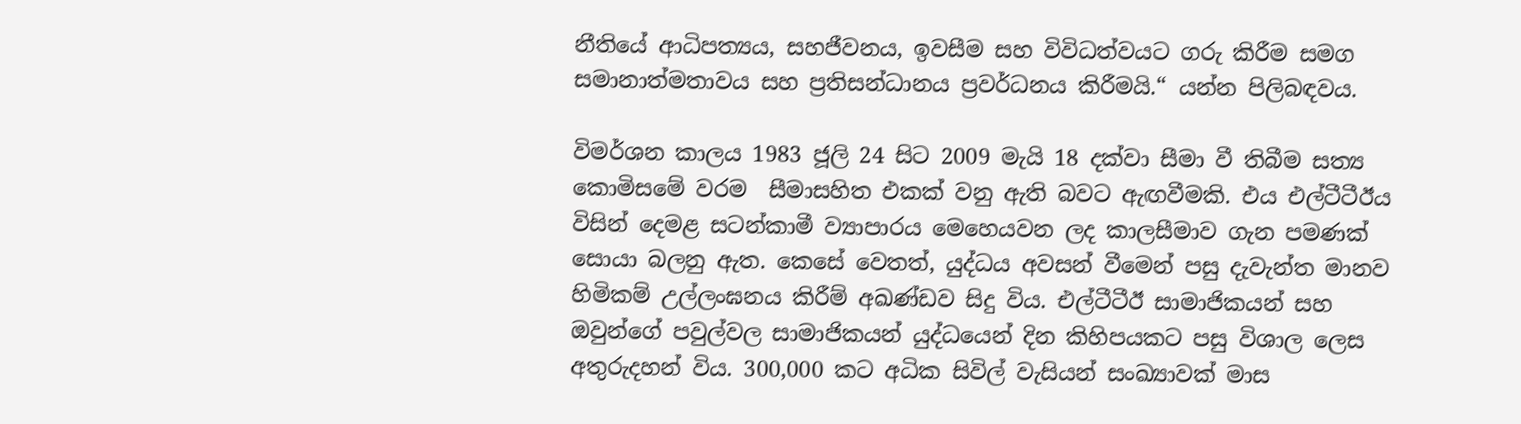නීතියේ ආධිපත්‍යය, සහජීවනය, ඉවසීම සහ විවිධත්වයට ගරු කිරීම සමග සමානාත්මතාවය සහ ප්‍රතිසන්ධානය ප්‍රවර්ධනය කිරීමයි.“ යන්න පිලිබඳවය.

විමර්ශන කාලය 1983 ජූලි 24 සිට 2009 මැයි 18 දක්වා සීමා වී තිබීම සත්‍ය කොමිසමේ වරම  සීමාසහිත එකක් වනු ඇති බවට ඇඟවීමකි. එය එල්ටීටීඊය විසින් දෙමළ සටන්කාමී ව්‍යාපාරය මෙහෙයවන ලද කාලසීමාව ගැන පමණක් සොයා බලනු ඇත. කෙසේ වෙතත්, යුද්ධය අවසන් වීමෙන් පසු දැවැන්ත මානව හිමිකම් උල්ලංඝනය කිරීම් අඛණ්ඩව සිදු විය. එල්ටීටීඊ සාමාජිකයන් සහ ඔවුන්ගේ පවුල්වල සාමාජිකයන් යුද්ධයෙන් දින කිහිපයකට පසු විශාල ලෙස අතුරුදහන් විය. 300,000 කට අධික සිවිල් වැසියන් සංඛ්‍යාවක් මාස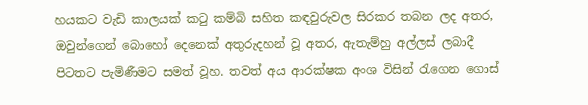හයකට වැඩි කාලයක් කටු කම්බි සහිත කඳවුරුවල සිරකර තබන ලද අතර, ඔවුන්ගෙන් බොහෝ දෙනෙක් අතුරුදහන් වූ අතර, ඇතැම්හු අල්ලස් ලබාදී පිටතට පැමිණීමට සමත් වූහ. තවත් අය ආරක්ෂක අංශ විසින් රැගෙන ගොස්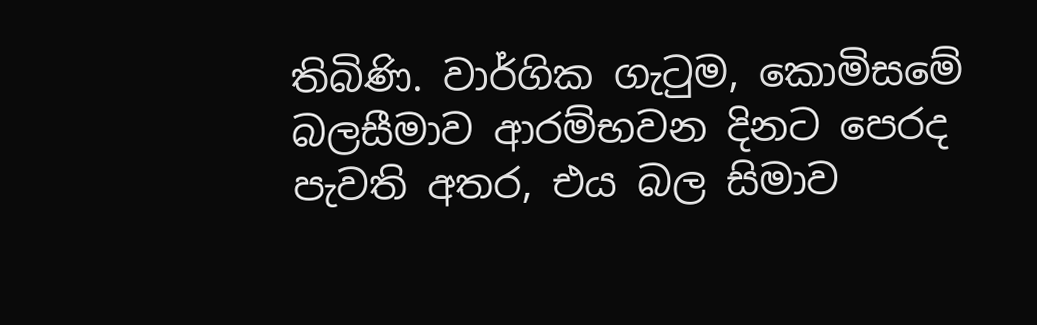තිබිණි. වාර්ගික ගැටුම, කොමිසමේ බලසීමාව ආරම්භවන දිනට පෙරද පැවති අතර, එය බල සිමාව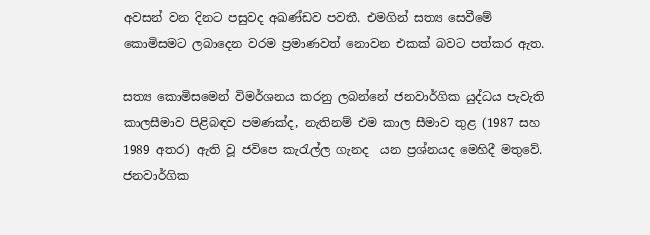අවසන් වන දිනට පසුවද අඛණ්ඩව පවතී. එමගින් සත්‍ය සෙවීමේ කොමිසමට ලබාදෙන වරම ප්‍රමාණවත් නොවන එකක් බවට පත්කර ඇත.

සත්‍ය කොමිසමෙන් විමර්ශනය කරනු ලබන්නේ ජනවාර්ගික යුද්ධය පැවැති කාලසීමාව පිළිබඳව පමණක්ද, නැතිනම් එම කාල සීමාව තුළ (1987 සහ 1989 අතර) ඇති වූ ජවිපෙ කැරැල්ල ගැනද  යන ප්‍රශ්නයද මෙහිදී මතුවේ. ජනවාර්ගික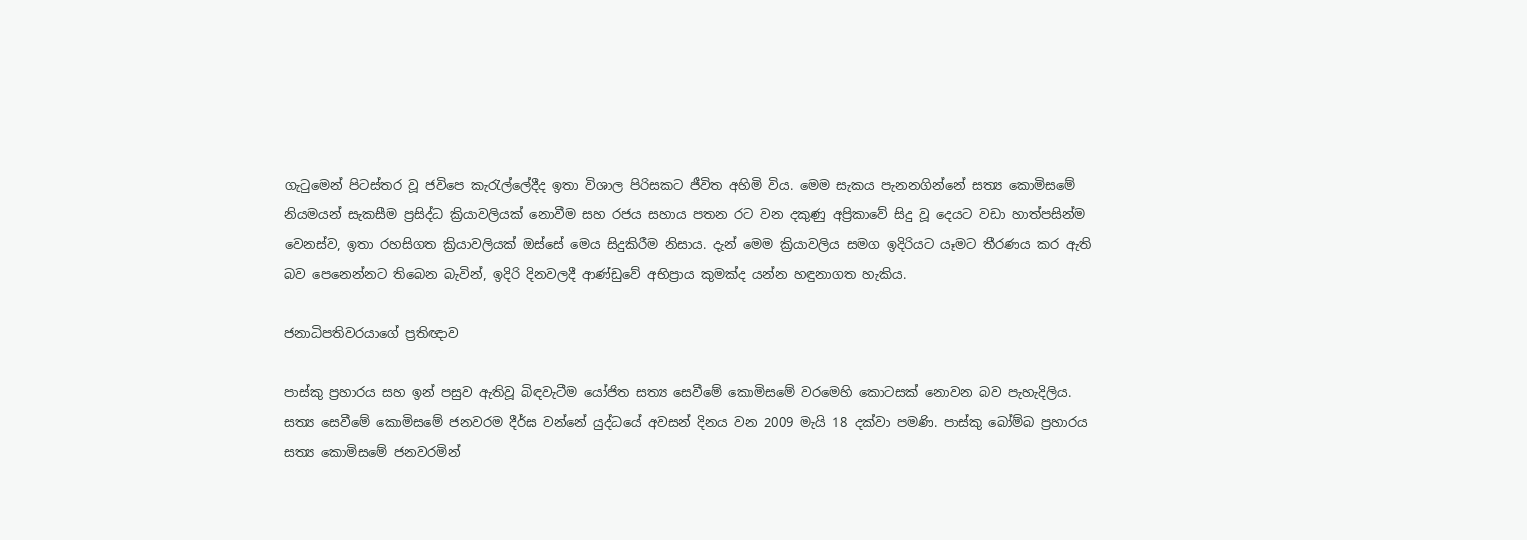ගැටුමෙන් පිටස්තර වූ ජවිපෙ කැරැල්ලේදීද ඉතා විශාල පිරිසකට ජීවිත අහිමි විය. මෙම සැකය පැනනගින්නේ සත්‍ය කොමිසමේ නියමයන් සැකසීම ප්‍රසිද්ධ ක්‍රියාවලියක් නොවීම සහ රජය සහාය පතන රට වන දකුණු අප්‍රිකාවේ සිදු වූ දෙයට වඩා හාත්පසින්ම වෙනස්ව, ඉතා රහසිගත ක්‍රියාවලියක් ඔස්සේ මෙය සිදුකිරීම නිසාය. දැන් මෙම ක්‍රියාවලිය සමග ඉදිරියට යෑමට තීරණය කර ඇති බව පෙනෙන්නට තිබෙන බැවින්, ඉදිරි දිනවලදී ආණ්ඩුවේ අභිප්‍රාය කුමක්ද යන්න හඳුනාගත හැකිය.

ජනාධිපතිවරයාගේ ප්‍රතිඥාව

පාස්කු ප්‍රහාරය සහ ඉන් පසුව ඇතිවූ බිඳවැටීම යෝජිත සත්‍ය සෙවීමේ කොමිසමේ වරමෙහි කොටසක් නොවන බව පැහැදිලිය. සත්‍ය සෙවීමේ කොමිසමේ ජනවරම දීර්ඝ වන්නේ යුද්ධයේ අවසන් දිනය වන 2009 මැයි 18 දක්වා පමණි. පාස්කු බෝම්බ ප්‍රහාරය සත්‍ය කොමිසමේ ජනවරමින්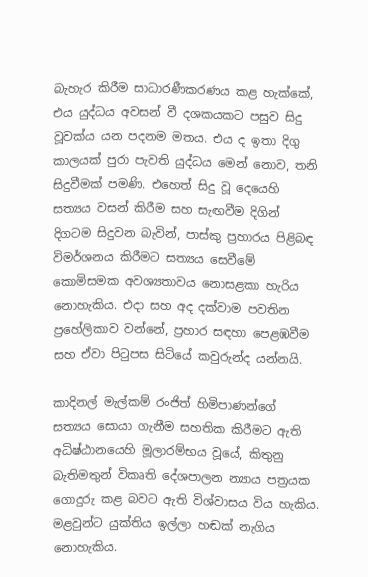බැහැර කිරීම සාධාරණීකරණය කළ හැක්කේ, එය යුද්ධය අවසන් වී දශකයකට පසුව සිදු වූවක්ය යන පදනම මතය. එය ද ඉතා දිගු කාලයක් පුරා පැවති යුද්ධය මෙන් නොව, තනි සිදුවීමක් පමණි. එහෙත් සිදු වූ දෙයෙහි සත්‍යය වසන් කිරීම සහ සැඟවීම දිගින් දිගටම සිදුවන බැවින්, පාස්කු ප්‍රහාරය පිළිබඳ විමර්ශනය කිරීමට සත්‍යය සෙවීමේ කොමිසමක අවශ්‍යතාවය නොසළකා හැරිය නොහැකිය. එදා සහ අද දක්වාම පවතින ප්‍රහේලිකාව වන්නේ, ප්‍රහාර සඳහා පෙළඹවීම සහ ඒවා පිටුපස සිටියේ කවුරුන්ද යන්නයි.

කාදිනල් මැල්කම් රංජිත් හිමිපාණන්ගේ සත්‍යය සොයා ගැනීම සහතික කිරීමට ඇති අධිෂ්ඨානයෙහි මූලාරම්භය වූයේ, කිතුනු බැතිමතුන් විකෘති දේශපාලන න්‍යාය පත්‍රයක ගොදුරු කළ බවට ඇති විශ්වාසය විය හැකිය. මළවුන්ට යුක්තිය ඉල්ලා හඬක් නැගිය නොහැකිය.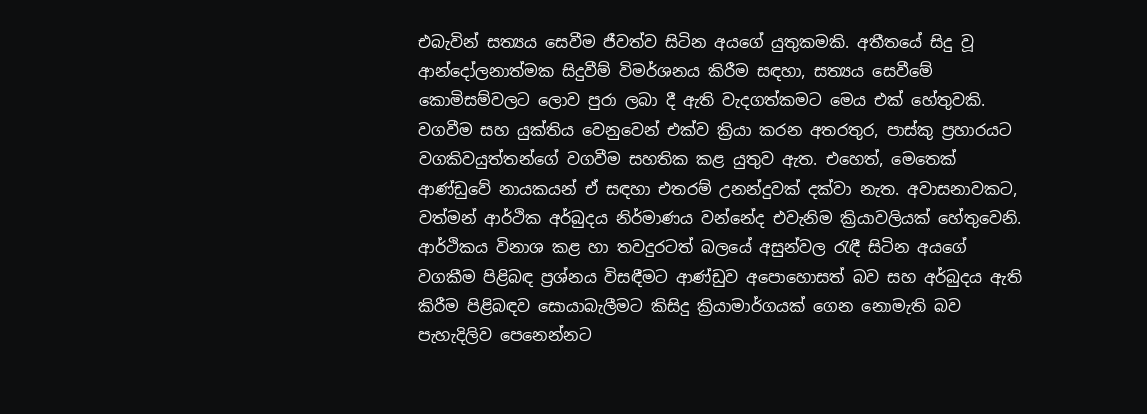එබැවින් සත්‍යය සෙවීම ජීවත්ව සිටින අයගේ යුතුකමකි. අතීතයේ සිදු වූ ආන්දෝලනාත්මක සිදුවීම් විමර්ශනය කිරීම සඳහා, සත්‍යය සෙවීමේ කොමිසම්වලට ලොව පුරා ලබා දී ඇති වැදගත්කමට මෙය එක් හේතුවකි. වගවීම සහ යුක්තිය වෙනුවෙන් එක්ව ක්‍රියා කරන අතරතුර, පාස්කු ප්‍රහාරයට වගකිවයුත්තන්ගේ වගවීම සහතික කළ යුතුව ඇත. එහෙත්, මෙතෙක් ආණ්‌ඩුවේ නායකයන් ඒ සඳහා එතරම් උනන්දුවක්‌ දක්‌වා නැත. අවාසනාවකට, වත්මන් ආර්ථික අර්බුදය නිර්මාණය වන්නේද එවැනිම ක්‍රියාවලියක් හේතුවෙනි. ආර්ථිකය විනාශ කළ හා තවදුරටත් බලයේ අසුන්වල රැඳී සිටින අයගේ වගකීම පිළිබඳ ප්‍රශ්නය විසඳීමට ආණ්ඩුව අපොහොසත් බව සහ අර්බුදය ඇති කිරීම පිළිබඳව සොයාබැලීමට කිසිදු ක්‍රියාමාර්ගයක් ගෙන නොමැති බව පැහැදිලිව පෙනෙන්නට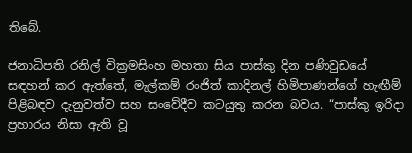තිබේ.

ජනාධිපති රනිල් වික්‍රමසිංහ මහතා සිය පාස්කු දින පණිවුඩයේ සඳහන් කර ඇත්තේ, මැල්කම් රංජිත් කාදිනල් හිමිපාණන්ගේ හැඟීම් පිළිබඳව දැනුවත්ව සහ සංවේදීව කටයුතු කරන බවය. “පාස්කු ඉරිදා ප්‍රහාරය නිසා ඇති වූ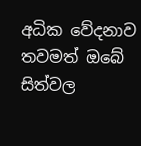අධික වේදනාව තවමත් ඔබේ සිත්වල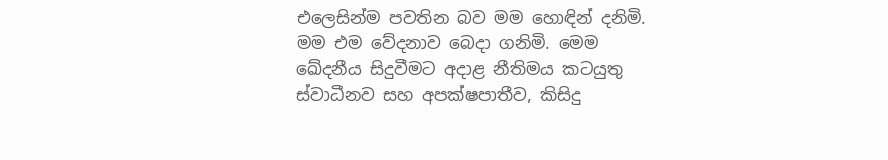එලෙසින්ම පවතින බව මම හොඳින් දනිමි. මම එම වේදනාව බෙදා ගනිමි. මෙම ඛේදනීය සිදුවීමට අදාළ නීතිමය කටයුතු ස්වාධීනව සහ අපක්ෂපාතීව, කිසිදු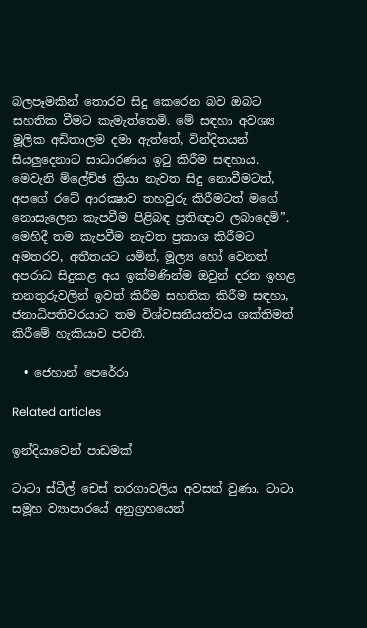බලපෑමකින් තොරව සිදු කෙරෙන බව ඔබට සහතික වීමට කැමැත්තෙමි. මේ සඳහා අවශ්‍ය මූලික අඩිතාලම දමා ඇත්තේ, වින්දිතයන් සියලුදෙනාට සාධාරණය ඉටු කිරීම සඳහාය. මෙවැනි ම්ලේච්ඡ ක්‍රියා නැවත සිදු නොවීමටත්, අපගේ රටේ ආරක්‍ෂාව තහවුරු කිරීමටත් මගේ නොසැලෙන කැපවීම පිළිබඳ ප්‍රතිඥාව ලබාදෙමි”. මෙහිදී තම කැපවීම නැවත ප්‍රකාශ කිරීමට අමතරව, අතීතයට යමින්, මූල්‍ය හෝ වෙනත් අපරාධ සිදුකළ අය ඉක්මණින්ම ඔවුන් දරන ඉහළ තනතුරුවලින් ඉවත් කිරීම සහතික කිරීම සඳහා, ජනාධිපතිවරයාට තම විශ්වසනීයත්වය ශක්තිමත් කිරීමේ හැකියාව පවතී.

  • ජෙහාන් පෙරේරා

Related articles

ඉන්දියාවෙන් පාඩමක්

ටාටා ස්ටීල් චෙස් තරගාවලිය අවසන් වුණා. ටාටා සමූහ ව්‍යාපාරයේ අනුග්‍රහයෙන්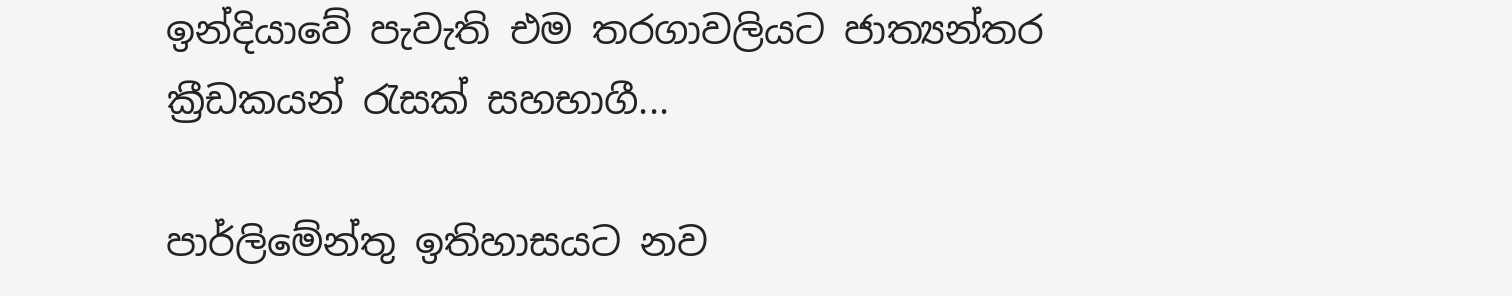ඉන්දියාවේ පැවැති එම තරගාවලියට ජාත්‍යන්තර ක්‍රීඩකයන් රැසක් සහභාගී...

පාර්ලිමේන්තු ඉතිහාසයට නව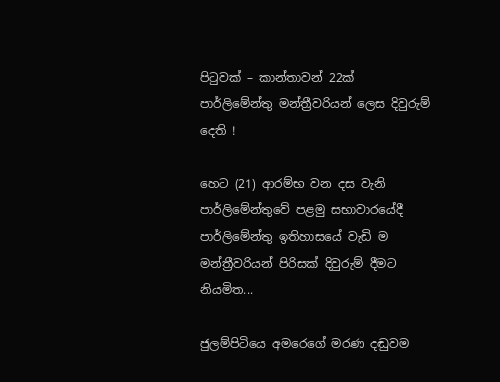පිටුවක් – කාන්තාවන් 22ක් පාර්ලිමේන්තු මන්ත්‍රීවරියන් ලෙස දිවුරුම් දෙති !

හෙට (21) ආරම්භ වන දස වැනි පාර්ලිමේන්තුවේ පළමු සභාවාරයේදී පාර්ලිමේන්තු ඉතිහාසයේ වැඩි ම මන්ත්‍රීවරියන් පිරිසක් දිවුරුම් දීමට නියමිත...

ජුලම්පිටියෙ අමරෙගේ මරණ දඬුවම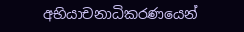අභියාචනාධිකරණයෙන්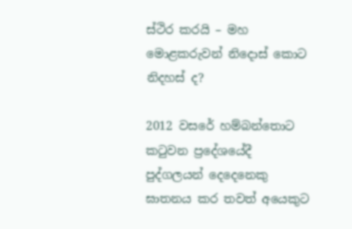ස්ථිර කරයි – මහ මොළකරුවන් නිදොස් කොට නිදහස් ද?

2012 වසරේ හම්බන්තොට කටුවන ප්‍රදේශයේදී පුද්ගලයන් දෙදෙනෙකු ඝාතනය කර තවත් අයෙකුට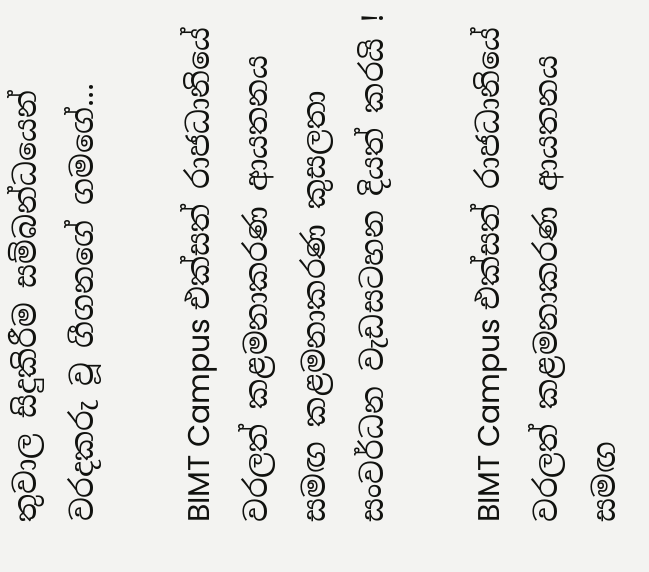තුවාල සිදුකිරීම සම්බන්ධයෙන් වරදකරු වූ ගීගනගේ ගමගේ...

BIMT Campus එක්සත් රාජධානියේ වරලත් කළමනාකරණ ආයතනය සමඟ කළමනාකරණ කුසලතා සංවර්ධන වැඩසටහන දියත් කරයි !

BIMT Campus එක්සත් රාජධානියේ වරලත් කළමනාකරණ ආයතනය සමඟ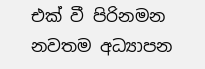එක් වී පිරිනමන නවතම අධ්‍යාපන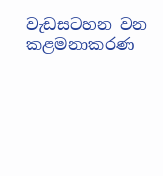වැඩසටහන වන කළමනාකරණ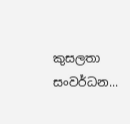කුසලතා සංවර්ධන...